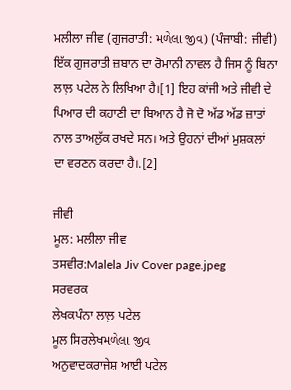ਮਲੀਲਾ ਜੀਵ (ਗੁਜਰਾਤੀ: મળેલા જીવ) (ਪੰਜਾਬੀ: ਜੀਵੀ) ਇੱਕ ਗੁਜਰਾਤੀ ਜ਼ਬਾਨ ਦਾ ਰੋਮਾਨੀ ਨਾਵਲ ਹੈ ਜਿਸ ਨੂੰ ਬਿਨਾ ਲਾਲ਼ ਪਟੇਲ ਨੇ ਲਿਖਿਆ ਹੈ।[1] ਇਹ ਕਾਂਜੀ ਅਤੇ ਜੀਵੀ ਦੇ ਪਿਆਰ ਦੀ ਕਹਾਣੀ ਦਾ ਬਿਆਨ ਹੈ ਜੋ ਦੋ ਅੱਡ ਅੱਡ ਜ਼ਾਤਾਂ ਨਾਲ ਤਾਅਲੁੱਕ ਰਖਦੇ ਸਨ। ਅਤੇ ਉਹਨਾਂ ਦੀਆਂ ਮੁਸ਼ਕਲਾਂ ਦਾ ਵਰਣਨ ਕਰਦਾ ਹੈ।.[2]

ਜੀਵੀ
ਮੂਲ: ਮਲੀਲਾ ਜੀਵ
ਤਸਵੀਰ:Malela Jiv Cover page.jpeg
ਸਰਵਰਕ
ਲੇਖਕਪੰਨਾ ਲਾਲ਼ ਪਟੇਲ
ਮੂਲ ਸਿਰਲੇਖમળેલા જીવ
ਅਨੁਵਾਦਕਰਾਜੇਸ਼ ਆਈ ਪਟੇਲ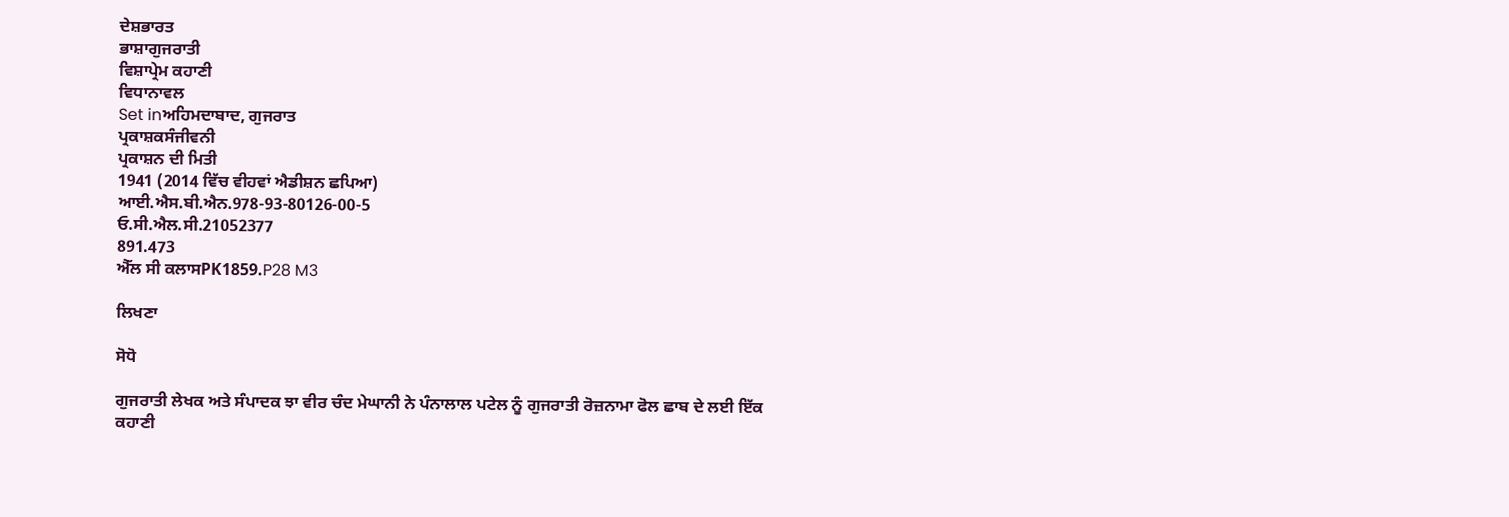ਦੇਸ਼ਭਾਰਤ
ਭਾਸ਼ਾਗੁਜਰਾਤੀ
ਵਿਸ਼ਾਪ੍ਰੇਮ ਕਹਾਣੀ
ਵਿਧਾਨਾਵਲ
Set inਅਹਿਮਦਾਬਾਦ, ਗੁਜਰਾਤ
ਪ੍ਰਕਾਸ਼ਕਸੰਜੀਵਨੀ
ਪ੍ਰਕਾਸ਼ਨ ਦੀ ਮਿਤੀ
1941 (2014 ਵਿੱਚ ਵੀਹਵਾਂ ਐਡੀਸ਼ਨ ਛਪਿਆ)
ਆਈ.ਐਸ.ਬੀ.ਐਨ.978-93-80126-00-5
ਓ.ਸੀ.ਐਲ.ਸੀ.21052377
891.473
ਐੱਲ ਸੀ ਕਲਾਸPK1859.P28 M3

ਲਿਖਣਾ

ਸੋਧੋ

ਗੁਜਰਾਤੀ ਲੇਖਕ ਅਤੇ ਸੰਪਾਦਕ ਝਾ ਵੀਰ ਚੰਦ ਮੇਘਾਨੀ ਨੇ ਪੰਨਾਲਾਲ ਪਟੇਲ ਨੂੰ ਗੁਜਰਾਤੀ ਰੋਜ਼ਨਾਮਾ ਫੋਲ ਛਾਬ ਦੇ ਲਈ ਇੱਕ ਕਹਾਣੀ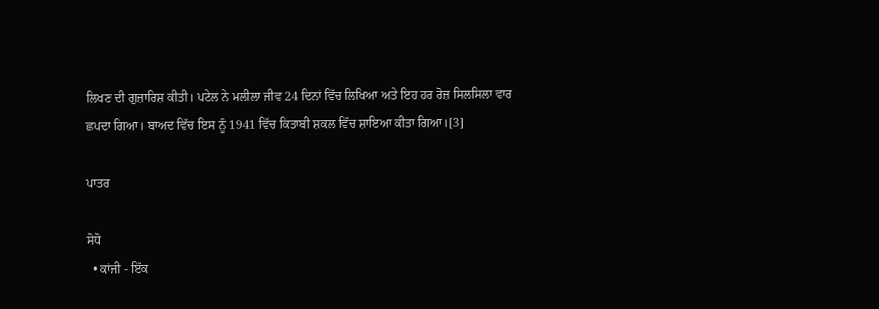ਲਿਖਣ ਦੀ ਗੁਜ਼ਾਰਿਸ਼ ਕੀਤੀ। ਪਟੇਲ ਨੇ ਮਲੀਲਾ ਜੀਵ 24 ਦਿਨਾਂ ਵਿੱਚ ਲਿਖਿਆ ਅਤੇ ਇਹ ਹਰ ਰੋਜ਼ ਸਿਲਸਿਲਾ ਵਾਰ ਛਪਦਾ ਗਿਆ। ਬਾਅਦ ਵਿੱਚ ਇਸ ਨੂੰ 1941 ਵਿੱਚ ਕਿਤਾਬੀ ਸ਼ਕਲ ਵਿੱਚ ਸ਼ਾਇਆ ਕੀਤਾ ਗਿਆ।[3]

ਪਾਤਰ

ਸੋਧੋ
  • ਕਾਂਜੀ - ਇੱਕ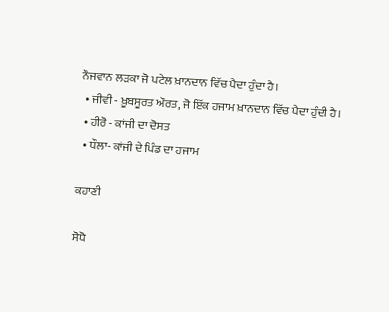ਨੌਜਵਾਨ ਲੜਕਾ ਜੋ ਪਟੇਲ ਖ਼ਾਨਦਾਨ ਵਿੱਚ ਪੈਦਾ ਹੁੰਦਾ ਹੈ।
  • ਜੀਵੀ - ਖ਼ੂਬਸੂਰਤ ਔਰਤ, ਜੋ ਇੱਕ ਹਜਾਮ ਖ਼ਾਨਦਾਨ ਵਿੱਚ ਪੈਦਾ ਹੁੰਦੀ ਹੈ।
  • ਹੀਰੋ - ਕਾਂਜੀ ਦਾ ਦੋਸਤ
  • ਧੌਲਾ- ਕਾਂਜੀ ਦੇ ਪਿੰਡ ਦਾ ਹਜਾਮ

ਕਹਾਣੀ

ਸੋਧੋ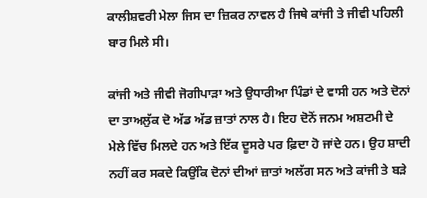ਕਾਲੀਸ਼ਵਰੀ ਮੇਲਾ ਜਿਸ ਦਾ ਜ਼ਿਕਰ ਨਾਵਲ ਹੈ ਜਿਥੇ ਕਾਂਜੀ ਤੇ ਜੀਵੀ ਪਹਿਲੀ ਬਾਰ ਮਿਲੇ ਸੀ।

ਕਾਂਜੀ ਅਤੇ ਜੀਵੀ ਜੋਗੀਪਾੜਾ ਅਤੇ ਉਧਾਰੀਆ ਪਿੰਡਾਂ ਦੇ ਵਾਸੀ ਹਨ ਅਤੇ ਦੋਨਾਂ ਦਾ ਤਾਅਲੁੱਕ ਦੋ ਅੱਡ ਅੱਡ ਜ਼ਾਤਾਂ ਨਾਲ ਹੈ। ਇਹ ਦੋਨੋਂ ਜਨਮ ਅਸ਼ਟਮੀ ਦੇ ਮੇਲੇ ਵਿੱਚ ਮਿਲਦੇ ਹਨ ਅਤੇ ਇੱਕ ਦੂਸਰੇ ਪਰ ਫ਼ਿਦਾ ਹੋ ਜਾਂਦੇ ਹਨ। ਉਹ ਸ਼ਾਦੀ ਨਹੀਂ ਕਰ ਸਕਦੇ ਕਿਉਂਕਿ ਦੋਨਾਂ ਦੀਆਂ ਜ਼ਾਤਾਂ ਅਲੱਗ ਸਨ ਅਤੇ ਕਾਂਜੀ ਤੇ ਬੜੇ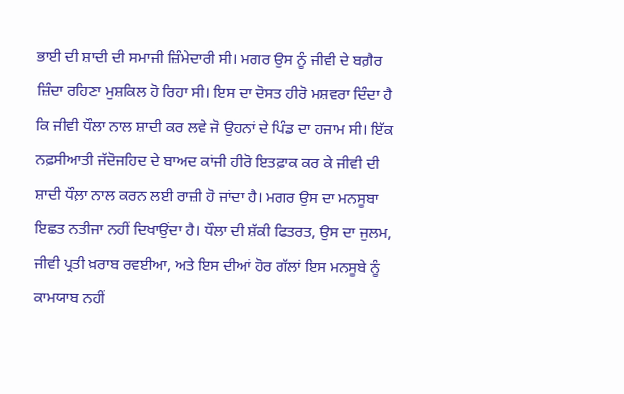ਭਾਈ ਦੀ ਸ਼ਾਦੀ ਦੀ ਸਮਾਜੀ ਜ਼ਿੰਮੇਦਾਰੀ ਸੀ। ਮਗਰ ਉਸ ਨੂੰ ਜੀਵੀ ਦੇ ਬਗ਼ੈਰ ਜ਼ਿੰਦਾ ਰਹਿਣਾ ਮੁਸ਼ਕਿਲ ਹੋ ਰਿਹਾ ਸੀ। ਇਸ ਦਾ ਦੋਸਤ ਹੀਰੋ ਮਸ਼ਵਰਾ ਦਿੰਦਾ ਹੈ ਕਿ ਜੀਵੀ ਧੌਲਾ ਨਾਲ ਸ਼ਾਦੀ ਕਰ ਲਵੇ ਜੋ ਉਹਨਾਂ ਦੇ ਪਿੰਡ ਦਾ ਹਜਾਮ ਸੀ। ਇੱਕ ਨਫ਼ਸੀਆਤੀ ਜੱਦੋਜਹਿਦ ਦੇ ਬਾਅਦ ਕਾਂਜੀ ਹੀਰੋ ਇਤਫ਼ਾਕ ਕਰ ਕੇ ਜੀਵੀ ਦੀ ਸ਼ਾਦੀ ਧੌਲ਼ਾ ਨਾਲ ਕਰਨ ਲਈ ਰਾਜ਼ੀ ਹੋ ਜਾਂਦਾ ਹੈ। ਮਗਰ ਉਸ ਦਾ ਮਨਸੂਬਾ ਇਛਤ ਨਤੀਜਾ ਨਹੀਂ ਦਿਖਾਉਂਦਾ ਹੈ। ਧੌਲਾ ਦੀ ਸ਼ੱਕੀ ਫਿਤਰਤ, ਉਸ ਦਾ ਜੁਲਮ, ਜੀਵੀ ਪ੍ਰਤੀ ਖ਼ਰਾਬ ਰਵਈਆ, ਅਤੇ ਇਸ ਦੀਆਂ ਹੋਰ ਗੱਲਾਂ ਇਸ ਮਨਸੂਬੇ ਨੂੰ ਕਾਮਯਾਬ ਨਹੀਂ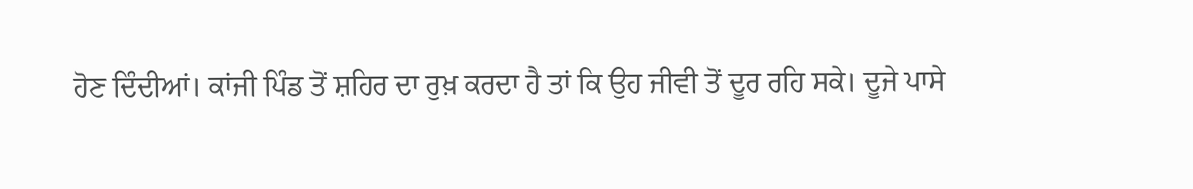ਹੋਣ ਦਿੰਦੀਆਂ। ਕਾਂਜੀ ਪਿੰਡ ਤੋਂ ਸ਼ਹਿਰ ਦਾ ਰੁਖ਼ ਕਰਦਾ ਹੈ ਤਾਂ ਕਿ ਉਹ ਜੀਵੀ ਤੋਂ ਦੂਰ ਰਹਿ ਸਕੇ। ਦੂਜੇ ਪਾਸੇ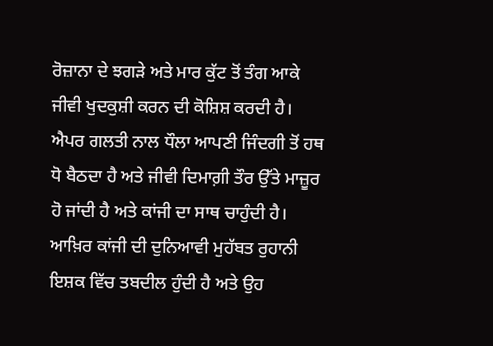ਰੋਜ਼ਾਨਾ ਦੇ ਝਗੜੇ ਅਤੇ ਮਾਰ ਕੁੱਟ ਤੋਂ ਤੰਗ ਆਕੇ ਜੀਵੀ ਖੁਦਕੁਸ਼ੀ ਕਰਨ ਦੀ ਕੋਸ਼ਿਸ਼ ਕਰਦੀ ਹੈ। ਐਪਰ ਗਲਤੀ ਨਾਲ ਧੌਲਾ ਆਪਣੀ ਜਿੰਦਗੀ ਤੋਂ ਹਥ ਧੋ ਬੈਠਦਾ ਹੈ ਅਤੇ ਜੀਵੀ ਦਿਮਾਗ਼ੀ ਤੌਰ ਉੱਤੇ ਮਾਜ਼ੂਰ ਹੋ ਜਾਂਦੀ ਹੈ ਅਤੇ ਕਾਂਜੀ ਦਾ ਸਾਥ ਚਾਹੁੰਦੀ ਹੈ। ਆਖ਼ਿਰ ਕਾਂਜੀ ਦੀ ਦੁਨਿਆਵੀ ਮੁਹੱਬਤ ਰੁਹਾਨੀ ਇਸ਼ਕ ਵਿੱਚ ਤਬਦੀਲ ਹੁੰਦੀ ਹੈ ਅਤੇ ਉਹ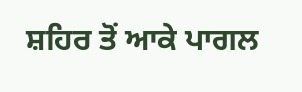ਸ਼ਹਿਰ ਤੋਂ ਆਕੇ ਪਾਗਲ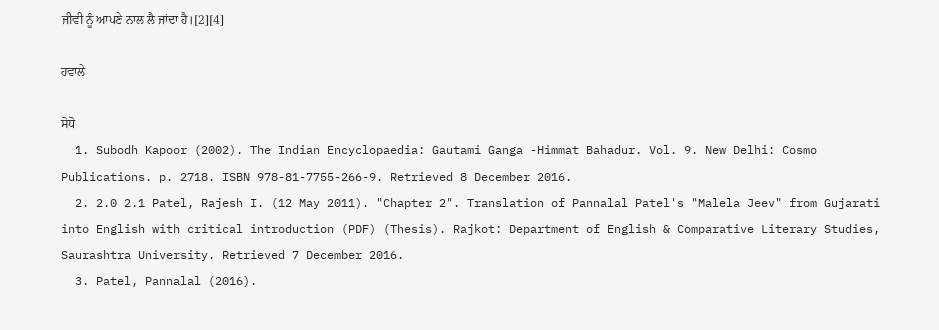ਜੀਵੀ ਨੂੰ ਆਪਣੇ ਨਾਲ ਲੈ ਜਾਂਦਾ ਹੈ।[2][4]

ਹਵਾਲੇ

ਸੋਧੋ
  1. Subodh Kapoor (2002). The Indian Encyclopaedia: Gautami Ganga -Himmat Bahadur. Vol. 9. New Delhi: Cosmo Publications. p. 2718. ISBN 978-81-7755-266-9. Retrieved 8 December 2016.
  2. 2.0 2.1 Patel, Rajesh I. (12 May 2011). "Chapter 2". Translation of Pannalal Patel's "Malela Jeev" from Gujarati into English with critical introduction (PDF) (Thesis). Rajkot: Department of English & Comparative Literary Studies, Saurashtra University. Retrieved 7 December 2016.
  3. Patel, Pannalal (2016).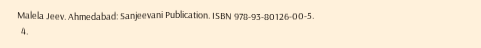Malela Jeev. Ahmedabad: Sanjeevani Publication. ISBN 978-93-80126-00-5.
  4.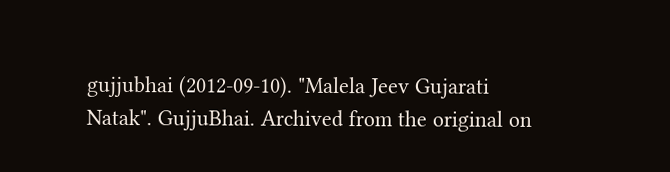gujjubhai (2012-09-10). "Malela Jeev Gujarati Natak". GujjuBhai. Archived from the original on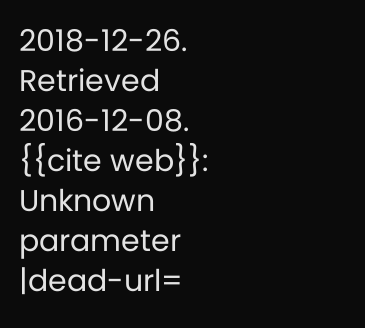2018-12-26. Retrieved 2016-12-08. {{cite web}}: Unknown parameter |dead-url=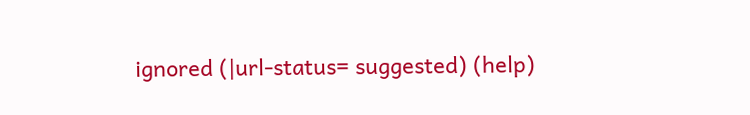ignored (|url-status= suggested) (help)